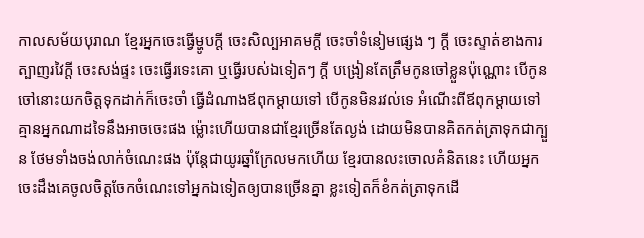កាលសម័យបុរាណ ខ្មែរអ្នកចេះធ្វើម្ហូបក្ដី ចេះសិល្បអាគមក្ដី ចេះចាំទំនៀមផ្សេង ៗ ក្ដី ចេះស្ទាត់ខាងការត្បាញរវៃក្ដី ចេះសង់ផ្ទះ ចេះធ្វើរទេះគោ ឬធ្វើរបស់ឯទៀតៗ ក្តី បង្រៀនតែត្រឹមកូនចៅខ្លួនប៉ុណ្ណោះ បើកូនចៅនោះយកចិត្តទុកដាក់ក៏ចេះចាំ ធ្វើដំណាងឪពុកម្ដាយទៅ បើកូនមិនរវល់ទេ អំណើះពីឪពុកម្ដាយទៅ គ្មានអ្នកណាដទៃនឹងអាចចេះផង ម៉្លោះហើយបានជាខ្មែរច្រើនតែល្ងង់ ដោយមិនបានគិតកត់ត្រាទុកជាក្បួន ថែមទាំងចង់លាក់ចំណេះផង ប៉ុន្តែជាយូរឆ្នាំក្រែលមកហើយ ខ្មែរបានលះចោលគំនិតនេះ ហើយអ្នកចេះដឹងគេចូលចិត្តចែកចំណេះទៅអ្នកឯទៀតឲ្យបានច្រើនគ្នា ខ្លះទៀតក៏ខំកត់ត្រាទុកដើ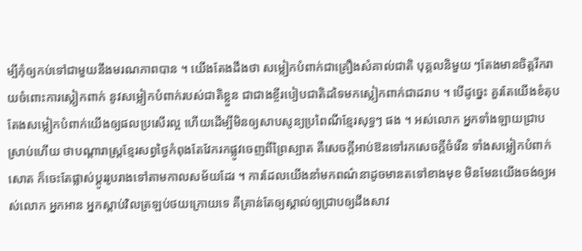ម្បីកុំឲ្យកប់ទៅជាមួយនឹងមរណភាពបាន ។ យើងតែងដឹងថា សម្លៀកបំពាក់ជាគ្រឿងសំគាល់ជាតិ បុគ្គលនិមួយ ៗតែងមានចិត្តរីករាយចំពោះការស្លៀកពាក់ នូវសម្លៀកបំពាក់របស់ជាតិខ្លួន ជាជាងខ្ចីរបៀបជាតិដទៃមកស្លៀកពាក់ជាដរាប ។ បើដូច្នេះ គួរតែយើងខំតុបតែងសម្លៀកបំពាក់យើងឲ្យផលប្រសើរល្អ ហើយដើម្បីមិនឲ្យសាបសូន្យប្រពៃណីខ្មែរសុទ្ធៗ ផង ។ អស់លោក អ្នកទាំងឡាយជ្រាបស្រាប់ហើយ ថាបណ្ដារាស្ដ្រខ្មែរសព្វថ្ងៃកំពុងតែវែករកផ្លូវចេញពីព្រៃស្បាត គឺសេចក្ដីអាប់ឱនទៅរកសេចក្ដីចំរើន ទាំងសម្លៀកបំពាក់សោត ក៏ចេះតែផ្លាស់ប្ដូររូបរាងទៅតាមកាលសម័យដែរ ។ ការដែលយើងនាំមកពណ៌នាដូចមានតទៅខាងមុខ មិនមែនយើងចង់ឲ្យអស់លោក អ្នកអាន អ្នកស្ដាប់វិលត្រឡប់ថយក្រោយទេ គឺគ្រាន់តែឲ្យស្គាល់ឲ្យជ្រាបឲ្យដឹងសាវ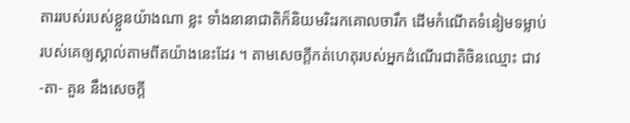តាររបស់របស់ខ្លួនយ៉ាងណា ខ្លះ ទាំងនានាជាតិក៏និយមរិះរកគោលចារឹក ដើមកំណើតទំនៀមទម្លាប់របស់គេឲ្យស្គាល់តាមពីតយ៉ាងនេះដែរ ។ តាមសេចក្ដីកត់ហេតុរបស់អ្នកដំណើរជាតិចិនឈ្មោះ ជាវ -តា- គួន នឹងសេចក្ដី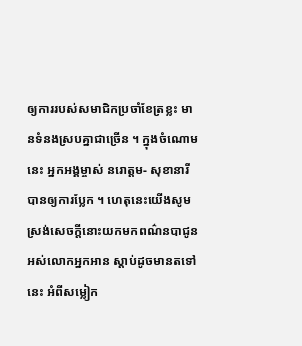ឲ្យការរបស់សមាជិកប្រចាំខែត្រខ្លះ មានទំនងស្របគ្នាជាច្រើន ។ ក្នុងចំណោមនេះ អ្នកអង្គម្ចាស់ នរោត្តម- សុខានារី បានឲ្យការប្លែក ។ ហេតុនេះយើងសូមស្រង់សេចក្ដីនោះយកមកពណ៌នបាជូនអស់លោកអ្នកអាន ស្ដាប់ដូចមានតទៅនេះ អំពីសម្លៀក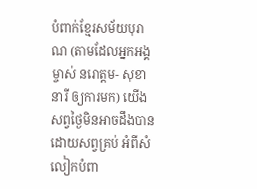បំពាក់ខ្មែរសម័យបុរាណ (តាមដែលអ្នកអង្គម្ចាស់ នរោត្តម- សុខានារី ឲ្យការមក) យើងសព្វថ្ងៃមិនអាចដឹងបានដោយសព្វគ្រប់ អំពីសំលៀកបំពា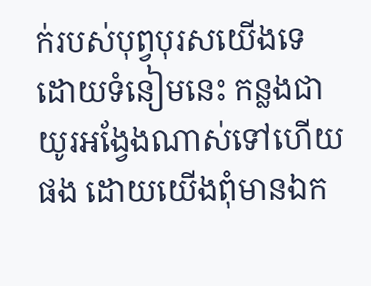ក់របស់បុព្វបុរសយើងទេ ដោយទំនៀមនេះ កន្លងជាយូរអង្វែងណាស់ទៅហើយផង ដោយយើងពុំមានឯក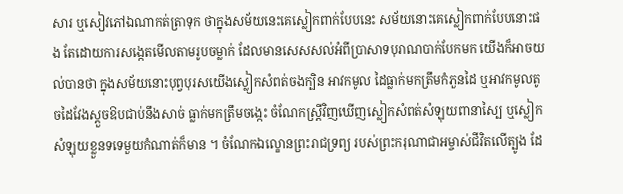សារ ឬសៀវភៅឯណាកត់ត្រាទុក ថាក្នុងសម័យនេះគេស្លៀកពាក់បែបនេះ សម័យនោះគេស្លៀកពាក់បែបនោះផង តែដោយការសង្កេតមើលតាមរូបចម្លាក់ ដែលមានសេសសល់អំពីប្រាសាទបុរាណបាក់បែកមក យើងក៏អាចយល់បានថា ក្នុងសម័យនោះបុព្វបុរសយើងស្លៀកសំពត់ចងក្បិន អាវកមូល ដៃធ្លាក់មកត្រឹមកំភួនដៃ ឬអាវកមូលតូចដៃវែងស្ដួចឱបជាប់នឹងសាច់ ធ្លាក់មកត្រឹមចង្កេះ ចំណែកស្រ្តីវិញឃើញស្លៀកសំពត់សំឡុយពានាស្បៃ ឬស្លៀកសំឡុយខ្លួនទទេមួយកំណាត់ក៏មាន ។ ចំណែកឯល្ខោនព្រះរាជទ្រព្យ របស់ព្រះករុណាជាអម្ចាស់ជីវិតលើត្បូង ដែ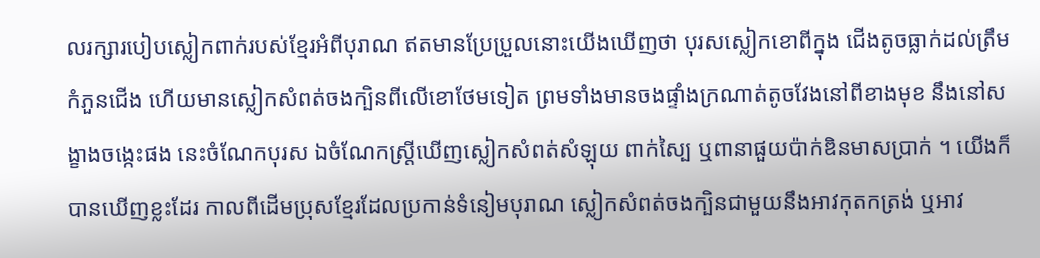លរក្សារបៀបស្លៀកពាក់របស់ខ្មែរអំពីបុរាណ ឥតមានប្រែប្រួលនោះយើងឃើញថា បុរសស្លៀកខោពីក្នុង ជើងតូចធ្លាក់ដល់ត្រឹមកំភួនជើង ហើយមានស្លៀកសំពត់ចងក្បិនពីលើខោថែមទៀត ព្រមទាំងមានចងផ្ទាំងក្រណាត់តូចវែងនៅពីខាងមុខ នឹងនៅសង្ខាងចង្កេះផង នេះចំណែកបុរស ឯចំណែកស្រ្តីឃើញស្លៀកសំពត់សំឡុយ ពាក់ស្បៃ ឬពានាផួយប៉ាក់ឌិនមាសប្រាក់ ។ យើងក៏បានឃើញខ្លះដែរ កាលពីដើមប្រុសខ្មែរដែលប្រកាន់ទំនៀមបុរាណ ស្លៀកសំពត់ចងក្បិនជាមួយនឹងអាវកុតកត្រង់ ឬអាវ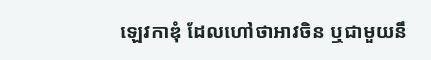ឡេវកាឌុំ ដែលហៅថាអាវចិន ឬជាមួយនឹ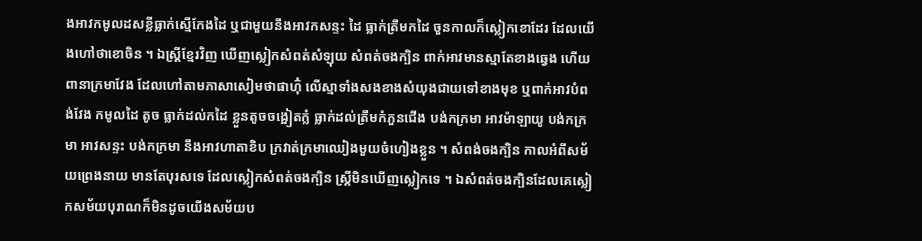ងអាវកមូលដសខ្លីធ្លាក់ស្មើកែងដៃ ឬជាមួយនឹងអាវកសន្ទះ ដៃ ធ្លាក់ត្រឹមកដៃ ចួនកាលក៏ស្លៀកខោដែរ ដែលយើងហៅថាខោចិន ។ ឯស្រ្តីខ្មែរវិញ ឃើញស្លៀកសំពត់សំឡុយ សំពត់ចងក្បិន ពាក់អាវមានស្មាតែខាងឆ្វេង ហើយពានាក្រមាវែង ដែលហៅតាមភាសាសៀមថាផាហ៊ុំ លើស្មាទាំងសងខាងសំយុងជាយទៅខាងមុខ ឬពាក់អាវបំពង់វែង កមូលដៃ តូច ធ្លាក់ដល់កដៃ ខ្លួនតូចចង្អៀតក្លំ ធ្លាក់ដល់ត្រឹមកំភួនជើង បង់កក្រមា អាវម៉ាឡាយូ បង់កក្រមា អាវសន្ទះ បង់កក្រមា នឹងអាវហាតាខិប ក្រវាត់ក្រមាឈៀងមួយចំហៀងខ្លួន ។ សំពង់ចងក្បិន កាលអំពីសម័យព្រេងនាយ មានតែបុរសទេ ដែលស្លៀកសំពត់ចងក្បិន ស្រ្តីមិនឃើញស្លៀកទេ ។ ឯសំពត់ចងក្បិនដែលគេស្លៀកសម័យបុរាណក៏មិនដូចយើងសម័យប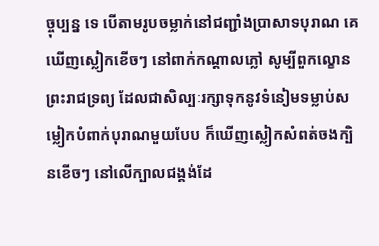ច្ចុប្បន្ន ទេ បើតាមរូបចម្លាក់នៅជញ្ជាំងប្រាសាទបុរាណ គេឃើញស្លៀកខើចៗ នៅពាក់កណ្ដាលភ្លៅ សូម្បីពួកល្ខោនព្រះរាជទ្រព្យ ដែលជាសិល្បៈរក្សាទុកនូវទំនៀមទម្លាប់សម្លៀកបំពាក់បុរាណមួយបែប ក៏ឃើញស្លៀកសំពត់ចងក្បិនខើចៗ នៅលើក្បាលជង្គង់ដែ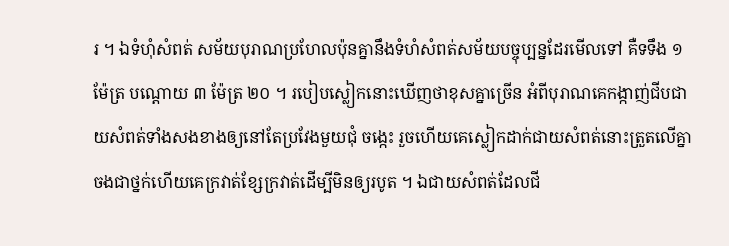រ ។ ឯទំហុំសំពត់ សម័យបុរាណប្រហែលប៉ុនគ្នានឹងទំហំសំពត់សម័យបច្ចុប្បន្នដែរមើលទៅ គឺទទឹង ១ ម៉ែត្រ បណ្ដោយ ៣ ម៉ែត្រ ២០ ។ របៀបស្លៀកនោះឃើញថាខុសគ្នាច្រើន អំពីបុរាណគេកង្កាញ់ជីបជាយសំពត់ទាំងសងខាងឲ្យនៅតែប្រវែងមួយជុំ ចង្កេះ រួចហើយគេស្លៀកដាក់ជាយសំពត់នោះត្រួតលើគ្នា ចងជាថ្នក់ហើយគេក្រវាត់ខ្សែក្រវាត់ដើម្បីមិនឲ្យរបូត ។ ឯជាយសំពត់ដែលជី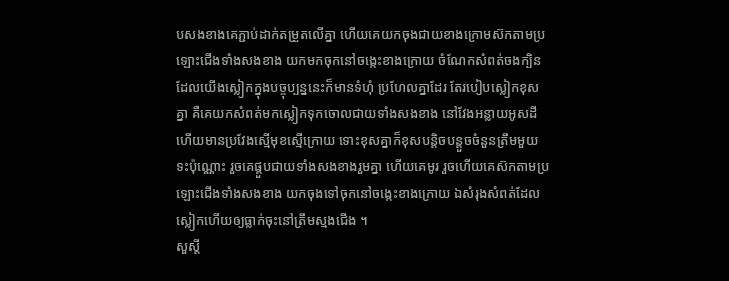បសងខាងគេភ្ជាប់ដាក់តម្រួតលើគ្នា ហើយគេយកចុងជាយខាងក្រោមស៊កតាមប្រឡោះជើងទាំងសងខាង យកមកចុកនៅចង្កេះខាងក្រោយ ចំណែកសំពត់ចងក្បិនដែលយើងស្លៀកក្នុងបច្ចុប្បន្ននេះក៏មានទំហុំ ប្រហែលគ្នាដែរ តែរបៀបស្លៀកខុសគ្នា គឺគេយកសំពត់មកស្លៀកទុកចោលជាយទាំងសងខាង នៅវែងអន្លាយអូសដី ហើយមានប្រវែងស្មើមុខស្មើក្រោយ ទោះខុសគ្នាក៏ខុសបន្តិចបន្តួចចំនួនត្រឹមមួយទះប៉ុណ្ណោះ រួចគេផ្គួបជាយទាំងសងខាងរួមគ្នា ហើយគេមូរ រួចហើយគេស៊កតាមប្រឡោះជើងទាំងសងខាង យកចុងទៅចុកនៅចង្កេះខាងក្រោយ ឯសំរុងសំពត់ដែលស្លៀកហើយឲ្យធ្លាក់ចុះនៅត្រឹមស្មងជើង ។
សួស្តី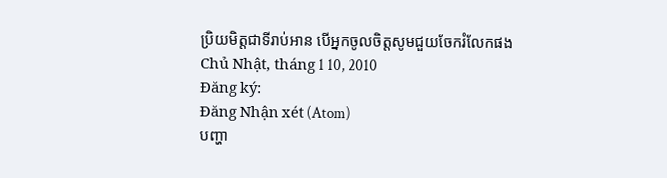ប្រិយមិត្តជាទីរាប់អាន បើអ្នកចូលចិត្តសូមជួយចែករំលែកផង
Chủ Nhật, tháng 1 10, 2010
Đăng ký:
Đăng Nhận xét (Atom)
បញ្ហា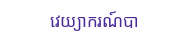វេយ្យាករណ៍បា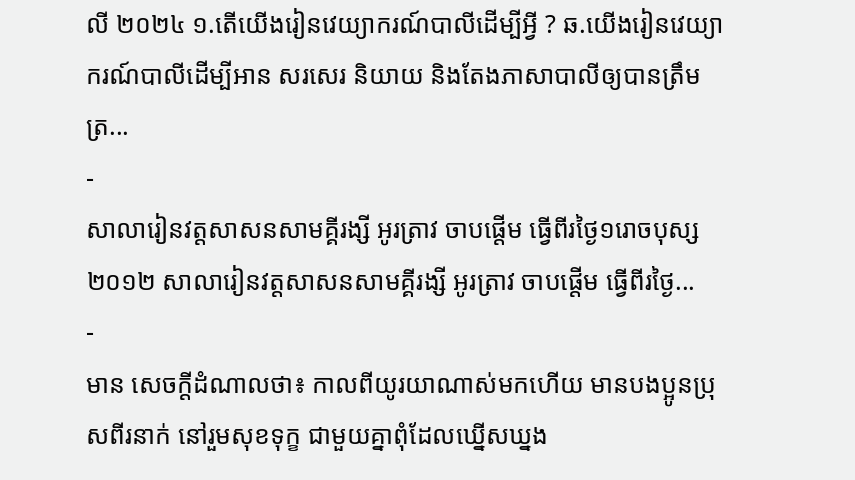លី ២០២៤ ១.តើយើងរៀនវេយ្យាករណ៍បាលីដើម្បីអ្វី ? ឆ.យើងរៀនវេយ្យាករណ៍បាលីដើម្បីអាន សរសេរ និយាយ និងតែងភាសាបាលីឲ្យបានត្រឹមត្រ...
-
សាលារៀនវត្តសាសនសាមគ្គីរង្សី អូរត្រាវ ចាបផ្តើម ធ្វើពីរថ្ងៃ១រោចបុស្ស ២០១២ សាលារៀនវត្តសាសនសាមគ្គីរង្សី អូរត្រាវ ចាបផ្តើម ធ្វើពីរថ្ងៃ...
-
មាន សេចក្ដីដំណាលថា៖ កាលពីយូរយាណាស់មកហើយ មានបងប្អូនប្រុសពីរនាក់ នៅរួមសុខទុក្ខ ជាមួយគ្នាពុំដែលឃ្នើសឃ្នង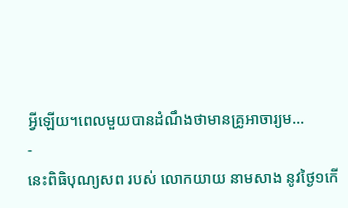អ្វីឡើយ។ពេលមួយបានដំណឹងថាមានគ្រូអាចារ្យម...
-
នេះពិធិបុណ្យសព របស់ លោកយាយ នាមសាង នូវថ្ងៃ១កើ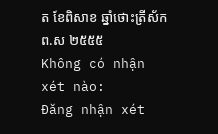ត ខែពិសាខ ឆ្នាំថោះត្រីស័ក ព.ស ២៥៥៥
Không có nhận xét nào:
Đăng nhận xét